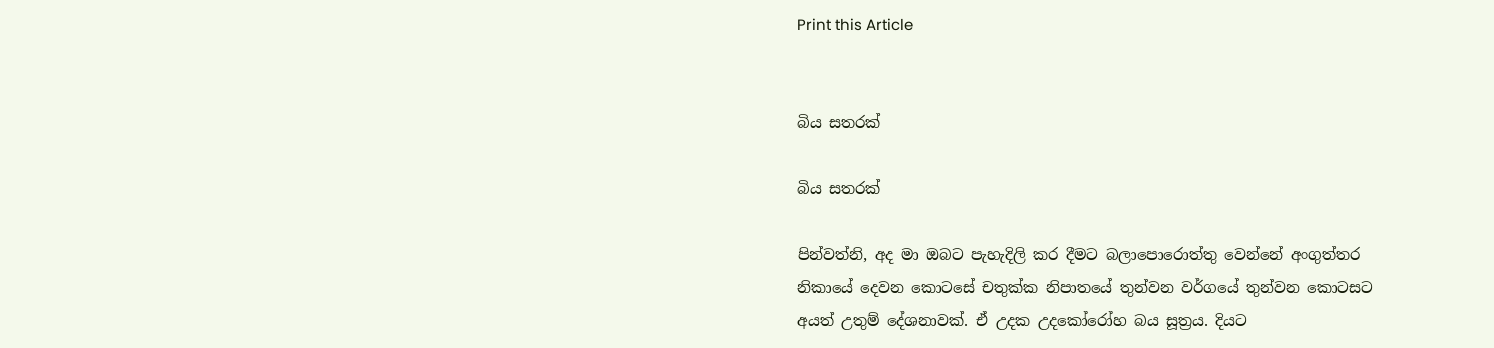Print this Article


බිය සතරක්

බිය සතරක්

පින්වත්නි, අද මා ඔබට පැහැදිලි කර දීමට බලාපොරොත්තු වෙන්නේ අංගුත්තර නිකායේ දෙවන කොටසේ චතුක්ක නිපාතයේ තුන්වන වර්ගයේ තුන්වන කොටසට අයත් උතුම් දේශනාවක්. ඒ උදක උදකෝරෝහ බය සූත්‍රය. දියට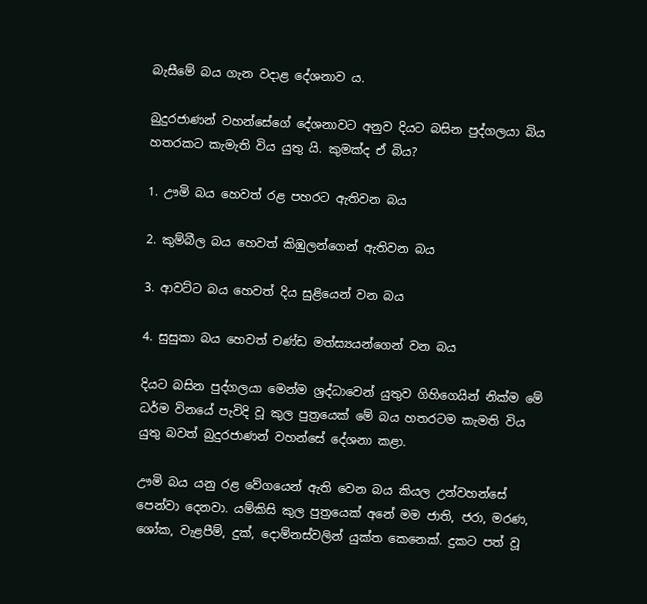බැසීමේ බය ගැන වදාළ දේශනාව ය.

බුදුරජාණන් වහන්සේගේ දේශනාවට අනුව දියට බසින පුද්ගලයා බිය හතරකට කැමැති විය යුතු යි. කුමක්ද ඒ බිය?

1. ඌමි බය හෙවත් රළ පහරට ඇතිවන බය

2. කුම්බීල බය හෙවත් කිඹුලන්ගෙන් ඇතිවන බය

3. ආවට්ට බය හෙවත් දිය සුළියෙන් වන බය

4. සුසුකා බය හෙවත් චණ්ඩ මත්ස්‍යයන්ගෙන් වන බය

දියට බසින පුද්ගලයා මෙන්ම ශ්‍රද්ධාවෙන් යුතුව ගිහිගෙයින් නික්ම මේ ධර්ම විනයේ පැවිදි වූ කුල පුත්‍රයෙක් මේ බය හතරටම කැමති විය යුතු බවත් බුදුරජාණන් වහන්සේ දේශනා කළා.

ඌමි බය යනු රළ වේගයෙන් ඇති වෙන බය කියල උන්වහන්සේ පෙන්වා දෙනවා. යම්කිසි කුල පුත්‍රයෙක් අනේ මම ජාති, ජරා, මරණ, ශෝක, වැළපීම්, දුක්, දොම්නස්වලින් යුක්ත කෙනෙක්. දුකට පත් වූ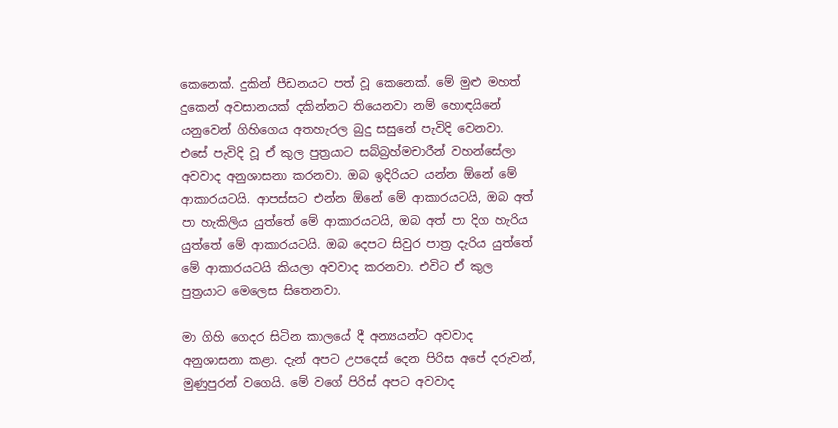කෙනෙක්. දුකින් පීඩනයට පත් වූ කෙනෙක්. මේ මුළු මහත් දුකෙන් අවසානයක් දකින්නට තියෙනවා නම් හොඳයිනේ යනුවෙන් ගිහිගෙය අතහැරල බුදු සසුනේ පැවිදි වෙනවා. එසේ පැවිදි වූ ඒ කුල පුත්‍රයාට සබ්බ්‍රහ්මචාරීන් වහන්සේලා අවවාද අනුශාසනා කරනවා. ඔබ ඉදිරියට යන්න ඕනේ මේ ආකාරයටයි. ආපස්සට එන්න ඕනේ මේ ආකාරයටයි, ඔබ අත් පා හැකිලිය යුත්තේ මේ ආකාරයටයි, ඔබ අත් පා දිග හැරිය යුත්තේ මේ ආකාරයටයි. ඔබ දෙපට සිවුර පාත්‍ර දැරිය යුත්තේ මේ ආකාරයටයි කියලා අවවාද කරනවා. එවිට ඒ කුල පුත්‍රයාට මෙලෙස සිතෙනවා.

මා ගිහි ගෙදර සිටින කාලයේ දී අන්‍යයන්ට අවවාද අනුශාසනා කළා. දැන් අපට උපදෙස් දෙන පිරිස අපේ දරුවන්, මුණුපුරන් වගෙයි. මේ වගේ පිරිස් අපට අවවාද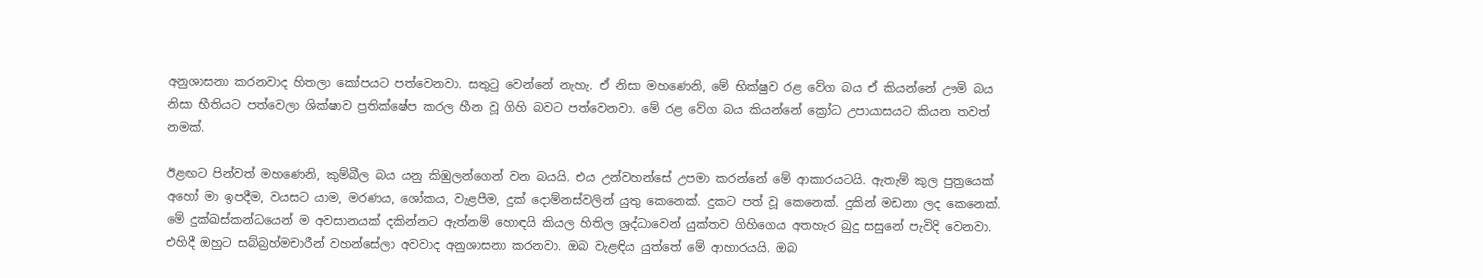අනුශාසනා කරනවාද හිතලා කෝපයට පත්වෙනවා. සතුටු වෙන්නේ නැහැ. ඒ නිසා මහණෙනි, මේ භික්ෂුව රළ වේග බය ඒ කියන්නේ ඌමි බය නිසා භීතියට පත්වෙලා ශික්ෂාව ප්‍රතික්ෂේප කරල හීන වූ ගිහි බවට පත්වෙනවා. මේ රළ වේග බය කියන්නේ ක්‍රෝධ උපායාසයට කියන තවත් නමක්.

ඊළඟට පින්වත් මහණෙනි, කුම්බීල බය යනු කිඹුලන්ගෙන් වන බයයි. එය උන්වහන්සේ උපමා කරන්නේ මේ ආකාරයටයි. ඇතැම් කුල පුත්‍රයෙක් අහෝ මා ඉපදීම, වයසට යාම, මරණය, ශෝකය, වැළපීම, දුක් දොම්නස්වලින් යුතු කෙනෙක්. දුකට පත් වූ කෙනෙක්. දුකින් මඩනා ලද කෙනෙක්. මේ දුක්ඛස්කන්ධයෙන් ම අවසානයක් දකින්නට ඇත්නම් හොඳයි කියල හිතිල ශ්‍රද්ධාවෙන් යුක්තව ගිහිගෙය අතහැර බුදු සසුනේ පැවිදි වෙනවා. එහිදී ඔහුට සබ්බ්‍රහ්මචාරීන් වහන්සේලා අවවාද අනුශාසනා කරනවා. ඔබ වැළඳිය යුත්තේ මේ ආහාරයයි. ඔබ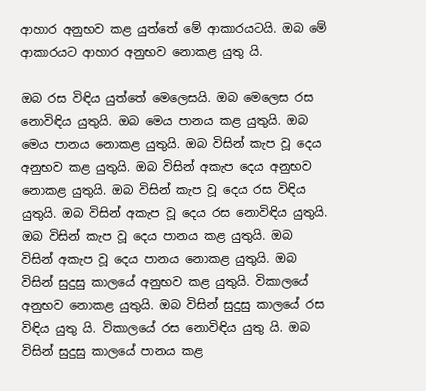ආහාර අනුභව කළ යුත්තේ මේ ආකාරයටයි. ඔබ මේ ආකාරයට ආහාර අනුභව නොකළ යුතු යි.

ඔබ රස විඳිය යුත්තේ මෙලෙසයි. ඔබ මෙලෙස රස නොවිඳිය යුතුයි. ඔබ මෙය පානය කළ යුතුයි. ඔබ මෙය පානය නොකළ යුතුයි. ඔබ විසින් කැප වූ දෙය අනුභව කළ යුතුයි. ඔබ විසින් අකැප දෙය අනුභව නොකළ යුතුයි. ඔබ විසින් කැප වූ දෙය රස විඳිය යුතුයි. ඔබ විසින් අකැප වූ දෙය රස නොවිඳිය යුතුයි. ඔබ විසින් කැප වූ දෙය පානය කළ යුතුයි. ඔබ විසින් අකැප වූ දෙය පානය නොකළ යුතුයි. ඔබ විසින් සුදුසු කාලයේ අනුභව කළ යුතුයි. විකාලයේ අනුභව නොකළ යුතුයි. ඔබ විසින් සුදුසු කාලයේ රස විඳිය යුතු යි. විකාලයේ රස නොවිඳිය යුතු යි. ඔබ විසින් සුදුසු කාලයේ පානය කළ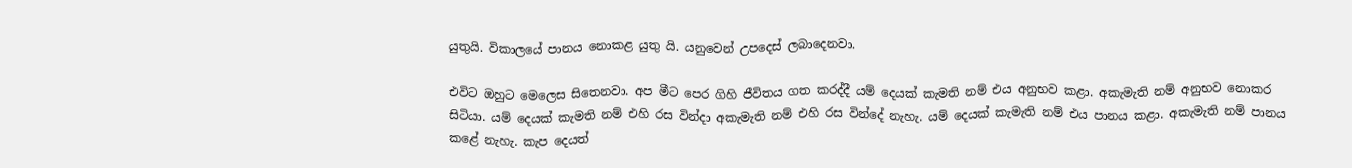යුතුයි. විකාලයේ පානය නොකළ යුතු යි. යනුවෙන් උපදෙස් ලබාදෙනවා.

එවිට ඔහුට මෙලෙස සිතෙනවා. අප මීට පෙර ගිහි ජීවිතය ගත කරද්දී යම් දෙයක් කැමති නම් එය අනුභව කළා. අකැමැති නම් අනුභව නොකර සිටියා. යම් දෙයක් කැමති නම් එහි රස වින්දා අකැමැති නම් එහි රස වින්දේ නැහැ. යම් දෙයක් කැමැති නම් එය පානය කළා. අකැමැති නම් පානය කළේ නැහැ. කැප දෙයත්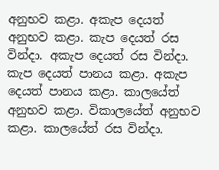අනුභව කළා. අකැප දෙයත් අනුභව කළා. කැප දෙයත් රස වින්දා. අකැප දෙයත් රස වින්දා. කැප දෙයත් පානය කළා. අකැප දෙයත් පානය කළා. කාලයේත් අනුභව කළා. විකාලයේත් අනුභව කළා. කාලයේත් රස වින්දා.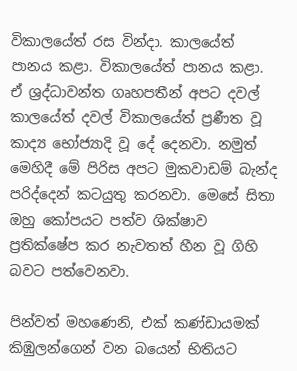විකාලයේත් රස වින්දා. කාලයේත් පානය කළා. විකාලයේත් පානය කළා. ඒ ශ්‍රද්ධාවන්ත ගෘහපතීන් අපට දවල් කාලයේත් දවල් විකාලයේත් ප්‍රණීත වූ කාද්‍ය භෝජ්‍යාදි වූ දේ දෙනවා. නමුත් මෙහිදී මේ පිරිස අපට මුකවාඩම් බැන්ද පරිද්දෙන් කටයුතු කරනවා. මෙසේ සිතා ඔහු කෝපයට පත්ව ශික්ෂාව ප්‍රතික්ෂේප කර නැවතත් හීන වූ ගිහි බවට පත්වෙනවා.

පින්වත් මහණෙනි, එක් කණ්ඩායමක් කිඹුලන්ගෙන් වන බයෙන් භිතියට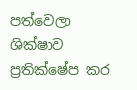පත්වෙලා ශික්ෂාව ප්‍රතික්ෂේප කර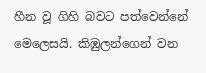හීන වූ ගිහි බවට පත්වෙන්නේ මෙලෙසයි. කිඹුලන්ගෙන් වන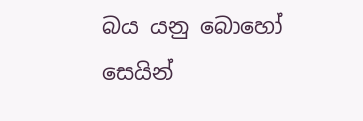බය යනු බොහෝ සෙයින්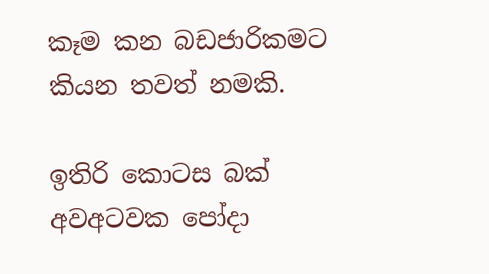කෑම කන බඩජාරිකමට කියන තවත් නමකි.

ඉතිරි කොටස බක් අවඅටවක පෝදා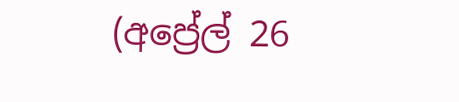(අප්‍රේල් 26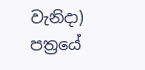වැනිදා) පත්‍රයේ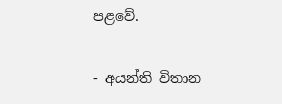පළවේ.

- අයන්ති විතාන